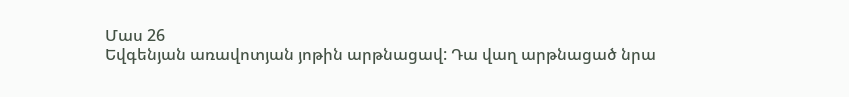Մաս 26
Եվգենյան առավոտյան յոթին արթնացավ: Դա վաղ արթնացած նրա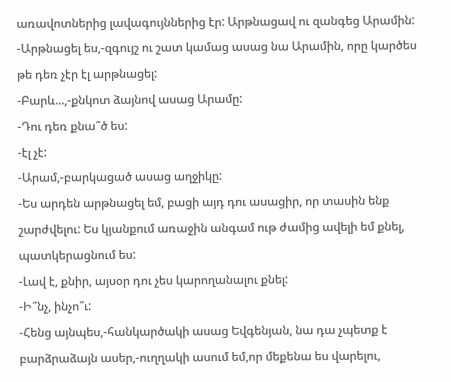առավոտներից լավագույններից էր: Արթնացավ ու զանգեց Արամին:
-Արթնացել ես,-զգույշ ու շատ կամաց ասաց նա Արամին, որը կարծես թե դեռ չէր էլ արթնացել:
-Բարև...,-քնկոտ ձայնով ասաց Արամը:
-Դու դեռ քնա՞ծ ես:
-էլ չէ:
-Արամ,-բարկացած ասաց աղջիկը:
-Ես արդեն արթնացել եմ, բացի այդ դու ասացիր, որ տասին ենք շարժվելու: Ես կյանքում առաջին անգամ ութ ժամից ավելի եմ քնել, պատկերացնում ես:
-Լավ է, քնիր, այսօր դու չես կարողանալու քնել:
-Ի՞նչ, ինչո՞ւ:
-Հենց այնպես,-հանկարծակի ասաց Եվգենյան, նա դա չպետք է բարձրաձայն ասեր,-ուղղակի ասում եմ,որ մեքենա ես վարելու,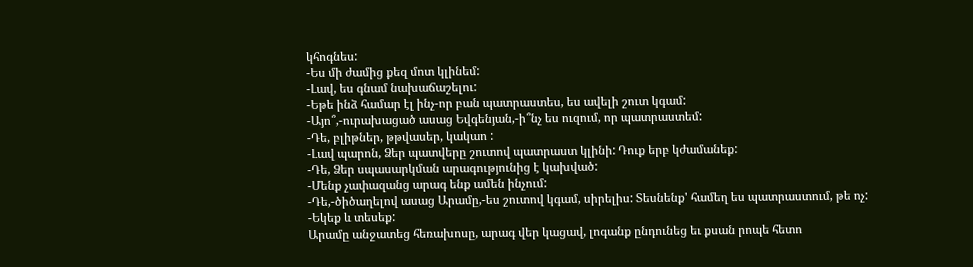կհոգնես:
-Ես մի ժամից քեզ մոտ կլինեմ:
-Լավ, ես գնամ նախաճաշելու:
-Եթե ինձ համար էլ ինչ-որ բան պատրաստես, ես ավելի շուտ կգամ:
-Այո՞,-ուրախացած ասաց Եվգենյան,-ի՞նչ ես ուզում, որ պատրաստեմ:
-Դե, բլիթներ, թթվասեր, կակաո :
-Լավ պարոն, Ձեր պատվերը շուտով պատրաստ կլինի: Դուք երբ կժամանեք:
-Դե, Ձեր սպասարկման արագությունից է կախված:
-Մենք չափազանց արագ ենք ամեն ինչում:
-Դե,-ծիծաղելով ասաց Արամը,-ես շուտով կգամ, սիրելիս: Տեսնենք' համեղ ես պատրաստում, թե ոչ:
-Եկեք և տեսեք:
Արամը անջատեց հեռախոսը, արագ վեր կացավ, լոգանք ընդունեց եւ քսան րոպե հետո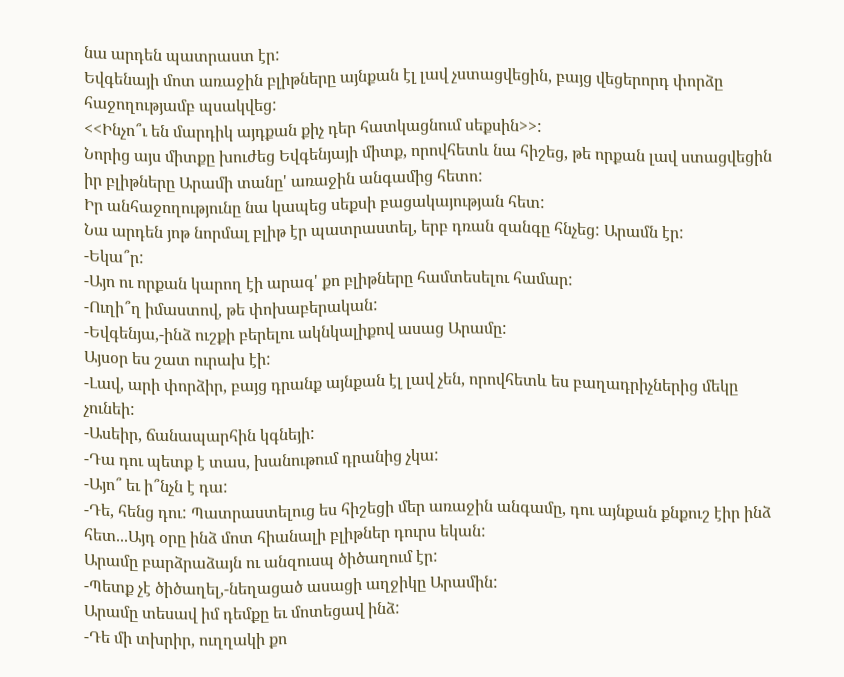նա արդեն պատրաստ էր:
Եվգենայի մոտ առաջին բլիթները այնքան էլ լավ չստացվեցին, բայց վեցերորդ փորձը հաջողությամբ պսակվեց:
<<Ինչո՞ւ են մարդիկ այդքան քիչ դեր հատկացնում սեքսին>>:
Նորից այս միտքը խուժեց Եվգենյայի միտք, որովհետև նա հիշեց, թե որքան լավ ստացվեցին իր բլիթները Արամի տանը' առաջին անգամից հետո:
Իր անհաջողությունը նա կապեց սեքսի բացակայության հետ:
Նա արդեն յոթ նորմալ բլիթ էր պատրաստել, երբ դռան զանգը հնչեց: Արամն էր:
-Եկա՞ր:
-Այո ու որքան կարող էի արագ' քո բլիթները համտեսելու համար:
-Ուղի՞ղ իմաստով, թե փոխաբերական:
-Եվգենյա,-ինձ ուշքի բերելու ակնկալիքով ասաց Արամը:
Այսօր ես շատ ուրախ էի:
-Լավ, արի փորձիր, բայց դրանք այնքան էլ լավ չեն, որովհետև ես բաղադրիչներից մեկը չունեի:
-Ասեիր, ճանապարհին կգնեյի:
-Դա դու պետք է տաս, խանութում դրանից չկա:
-Այո՞ եւ ի՞նչն է դա:
-Դե, հենց դու: Պատրաստելուց ես հիշեցի մեր առաջին անգամը, դու այնքան քնքուշ էիր ինձ հետ...Այդ օրը ինձ մոտ հիանալի բլիթներ դուրս եկան:
Արամը բարձրաձայն ու անզուսպ ծիծաղում էր:
-Պետք չէ ծիծաղել,-նեղացած ասացի աղջիկը Արամին:
Արամը տեսավ իմ դեմքը եւ մոտեցավ ինձ:
-Դե մի տխրիր, ուղղակի քո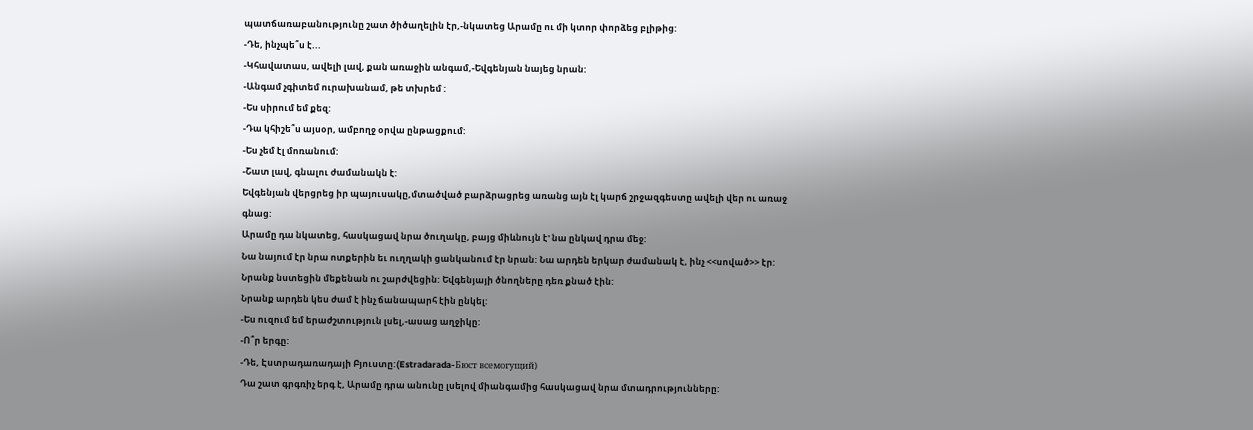պատճառաբանությունը շատ ծիծաղելին էր,-նկատեց Արամը ու մի կտոր փորձեց բլիթից:
-Դե, ինչպե՞ս է...
-Կհավատաս, ավելի լավ, քան առաջին անգամ,-Եվգենյան նայեց նրան:
-Անգամ չգիտեմ ուրախանամ, թե տխրեմ :
-Ես սիրում եմ քեզ:
-Դա կհիշե՞ս այսօր, ամբողջ օրվա ընթացքում:
-Ես չեմ էլ մոռանում:
-Շատ լավ, գնալու ժամանակն է:
Եվգենյան վերցրեց իր պայուսակը,մտածված բարձրացրեց առանց այն էլ կարճ շրջազգեստը ավելի վեր ու առաջ գնաց:
Արամը դա նկատեց, հասկացավ նրա ծուղակը, բայց միևնույն է' նա ընկավ դրա մեջ:
Նա նայում էր նրա ոտքերին եւ ուղղակի ցանկանում էր նրան: Նա արդեն երկար ժամանակ է, ինչ <<սոված>> էր:
Նրանք նստեցին մեքենան ու շարժվեցին: Եվգենյայի ծնողները դեռ քնած էին:
Նրանք արդեն կես ժամ է ինչ ճանապարհ էին ընկել:
-Ես ուզում եմ երաժշտություն լսել,-ասաց աղջիկը:
-Ո՞ր երգը:
-Դե, Էստրադառադայի Բյուստը:(Estradarada-Бюст всемогущий)
Դա շատ գրգռիչ երգ է, Արամը դրա անունը լսելով միանգամից հասկացավ նրա մտադրությունները: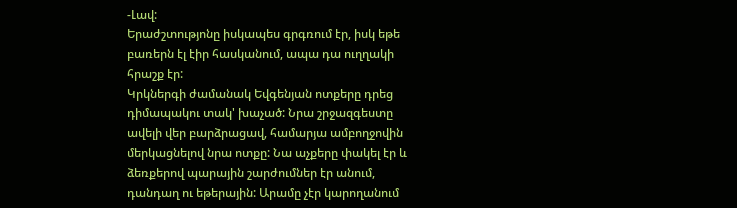-Լավ:
Երաժշտությոնը իսկապես գրգռում էր, իսկ եթե բառերն էլ էիր հասկանում, ապա դա ուղղակի հրաշք էր:
Կրկներգի ժամանակ Եվգենյան ոտքերը դրեց դիմապակու տակ' խաչած: Նրա շրջազգեստը ավելի վեր բարձրացավ, համարյա ամբողջովին մերկացնելով նրա ոտքը: Նա աչքերը փակել էր և ձեռքերով պարային շարժումներ էր անում, դանդաղ ու եթերային: Արամը չէր կարողանում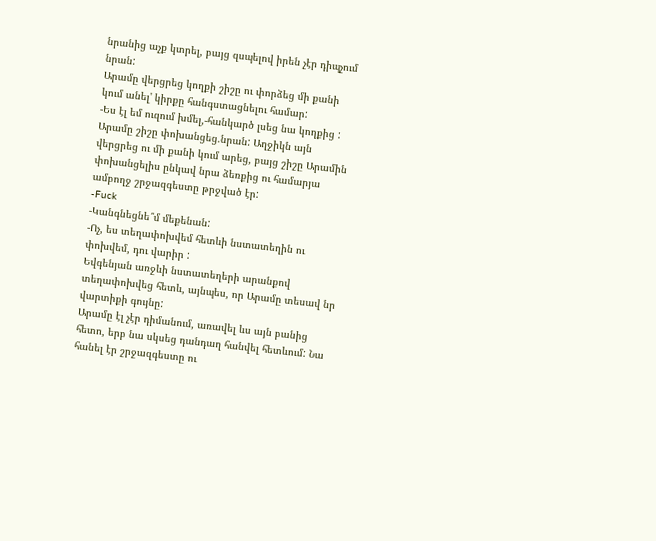նրանից աչք կտրել, բայց զսպելով իրեն չէր դիպչում նրան:
Արամը վերցրեց կողքի շիշը ու փորձեց մի քանի կում անել' կիրքը հանգստացնելու համար:
-Ես էլ եմ ուզում խմել,-հանկարծ լսեց նա կողքից :
Արամը շիշը փոխանցեց.նրան: Աղջիկն այն վերցրեց ու մի քանի կում արեց, բայց շիշը Արամին փոխանցելիս ընկավ նրա ձեռքից ու համարյա ամբողջ շրջազգեստը թրջված էր:
-Fuck
-Կանգնեցնե՞մ մեքենան:
-Ոչ, ես տեղափոխվեմ հետևի նստատեղին ու փոխվեմ, դու վարիր :
Եվգենյան առջևի նստատեղերի արանքով տեղափոխվեց հետև, այնպես, որ Արամը տեսավ նր վարտիքի գույնը:
Արամը էլ չէր դիմանում, առավել ևս այն բանից հետո, երբ նա սկսեց դանդաղ հանվել հետևում: Նա հանել էր շրջազգեստը ու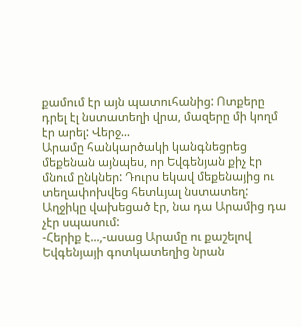քամում էր այն պատուհանից: Ոտքերը դրել էլ նստատեղի վրա, մազերը մի կողմ էր արել: Վերջ...
Արամը հանկարծակի կանգնեցրեց մեքենան այնպես, որ Եվգենյան քիչ էր մնում ընկներ: Դուրս եկավ մեքենայից ու տեղափոխվեց հետևյալ նստատեղ:
Աղջիկը վախեցած էր, նա դա Արամից դա չէր սպասում:
-Հերիք է...,-ասաց Արամը ու քաշելով Եվգենյայի գոտկատեղից նրան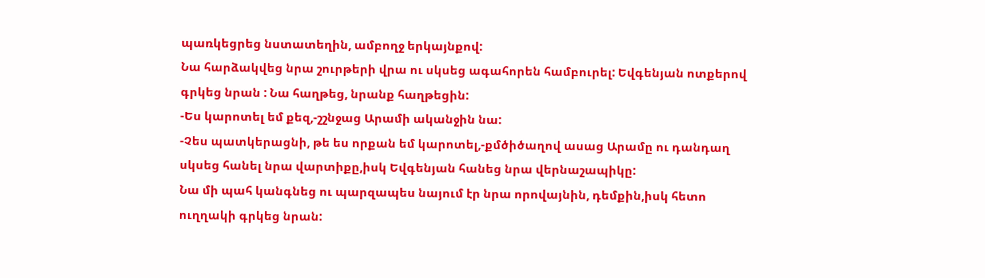պառկեցրեց նստատեղին, ամբողջ երկայնքով:
Նա հարձակվեց նրա շուրթերի վրա ու սկսեց ագահորեն համբուրել: Եվգենյան ոտքերով գրկեց նրան : Նա հաղթեց, նրանք հաղթեցին:
-Ես կարոտել եմ քեզ,-շշնջաց Արամի ականջին նա:
-Չես պատկերացնի, թե ես որքան եմ կարոտել,-քմծիծաղով ասաց Արամը ու դանդաղ սկսեց հանել նրա վարտիքը,իսկ Եվգենյան հանեց նրա վերնաշապիկը:
Նա մի պահ կանգնեց ու պարզապես նայում էր նրա որովայնին, դեմքին,իսկ հետո ուղղակի գրկեց նրան: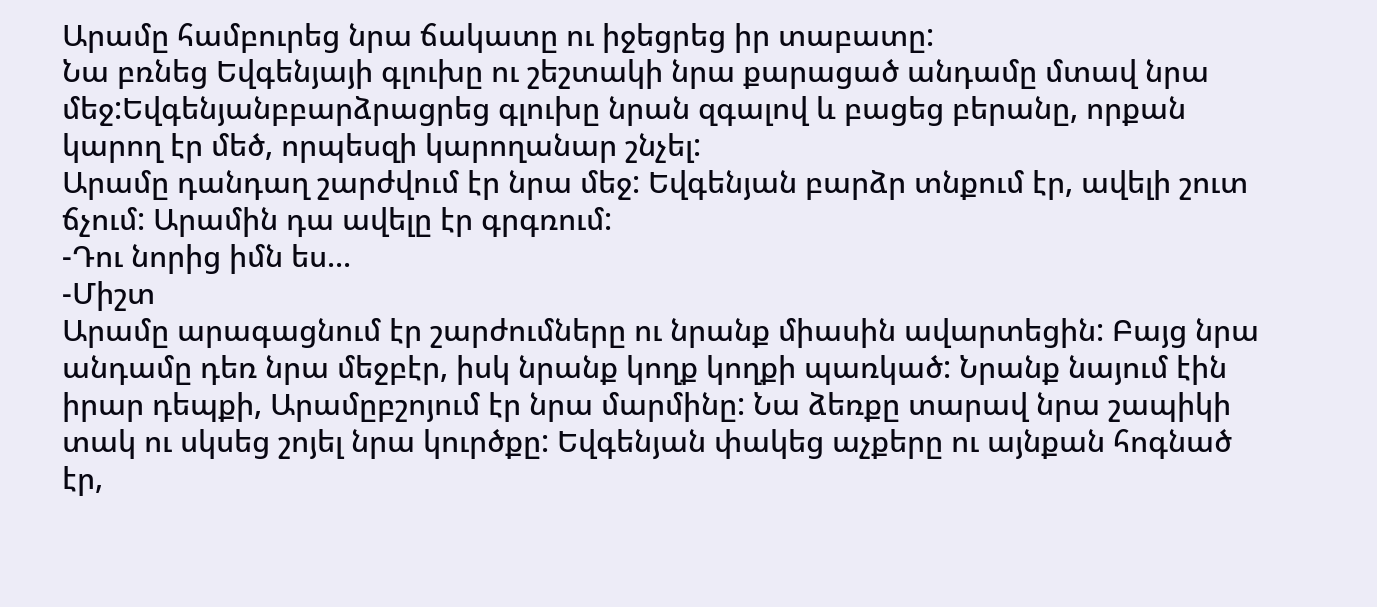Արամը համբուրեց նրա ճակատը ու իջեցրեց իր տաբատը:
Նա բռնեց Եվգենյայի գլուխը ու շեշտակի նրա քարացած անդամը մտավ նրա մեջ:Եվգենյանբբարձրացրեց գլուխը նրան զգալով և բացեց բերանը, որքան կարող էր մեծ, որպեսզի կարողանար շնչել:
Արամը դանդաղ շարժվում էր նրա մեջ: Եվգենյան բարձր տնքում էր, ավելի շուտ ճչում: Արամին դա ավելը էր գրգռում:
-Դու նորից իմն ես...
-Միշտ
Արամը արագացնում էր շարժումները ու նրանք միասին ավարտեցին: Բայց նրա անդամը դեռ նրա մեջբէր, իսկ նրանք կողք կողքի պառկած: Նրանք նայում էին իրար դեպքի, Արամըբշոյում էր նրա մարմինը: Նա ձեռքը տարավ նրա շապիկի տակ ու սկսեց շոյել նրա կուրծքը: Եվգենյան փակեց աչքերը ու այնքան հոգնած էր,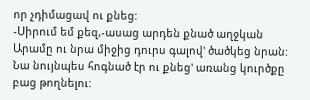որ չդիմացավ ու քնեց:
-Սիրում եմ քեզ,-ասաց արդեն քնած աղջկան Արամը ու նրա միջից դուրս գալով' ծածկեց նրան: Նա նույնպես հոգնած էր ու քնեց' առանց կուրծքը բաց թողնելու: